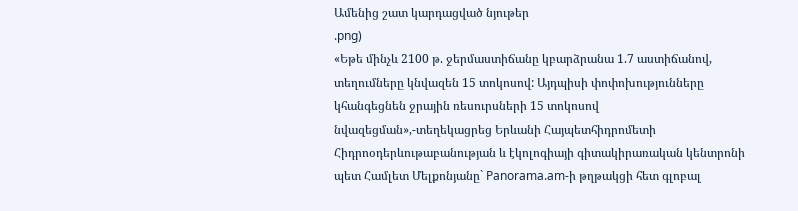Ամենից շատ կարդացված նյութեր
.png)
«Եթե մինչև 2100 թ. ջերմաստիճանը կբարձրանա 1.7 աստիճանով, տեղումները կնվազեն 15 տոկոսով: Այդպիսի փոփոխությունները կհանգեցնեն ջրային ռեսուրսների 15 տոկոսով նվազեցման»,-տեղեկացրեց Երևանի Հայպետհիդրոմետի Հիդրոօդերևութաբանության և էկոլոգիայի գիտակիրառական կենտրոնի պետ Համլետ Մելքոնյանը` Panorama.am-ի թղթակցի հետ գլոբալ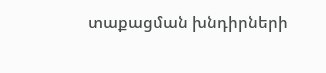տաքացման խնդիրների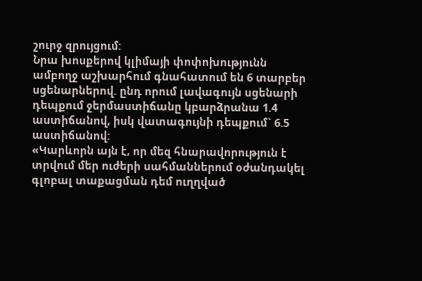շուրջ զրույցում:
Նրա խոսքերով կլիմայի փոփոխությունն ամբողջ աշխարհում գնահատում են 6 տարբեր սցենարներով. ընդ որում լավագույն սցենարի դեպքում ջերմաստիճանը կբարձրանա 1.4 աստիճանով, իսկ վատագույնի դեպքում` 6.5 աստիճանով:
«Կարևորն այն է, որ մեզ հնարավորություն է տրվում մեր ուժերի սահմաններում օժանդակել գլոբալ տաքացման դեմ ուղղված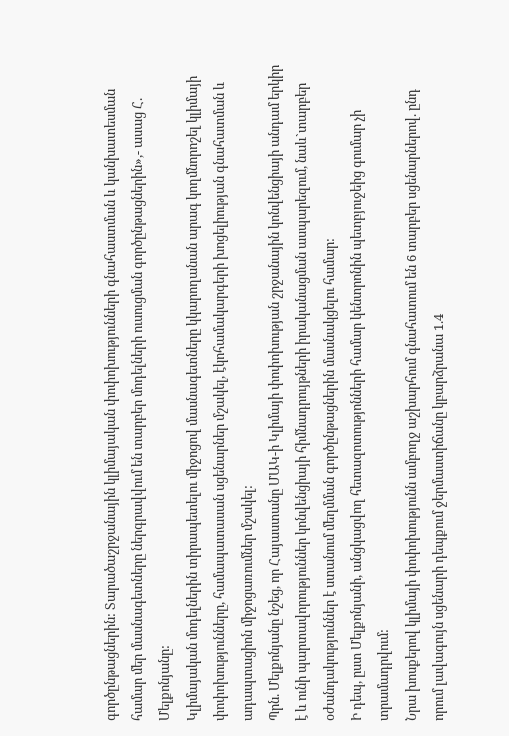գործընթացներին: Տարածաշրջանային կլիմայական փոփոխությունների գնահաստման և կանխատեսման համար մեր մասնագետները ներգրավվում են տարբեր մոդելների ուսուցման գործընթացներին»,- ասաց Հ. Մելքոնյանը:
Կլիմայական մոդելներին տիրապետելու միջոցով մասնագետները կկարողանան արագ կողմնորոշել կլիմայի փոփոխությունները, համապատասան սցենարներ մշակել, էկոհամակարգերի խոցելիության գնահատման և ադապտացիոն միջոցառումներ մշակել:
Պրն. Մելքոնյանը նշեց, որ Հայաստանը ՄԱԿ-ի Կլիմայի փոփոխության շրջանային կոնվենցիայի անդամ երկիր է և ունի պարտավորություններ կոնվենցիայի հիմնադրույթների իրականացման ասպարեզում, նաև`տարբեր օժանդակություններ է ստանում մեղմման գործընթացներին մասնակցելու համար:
Ի դեպ, ըստ Մելքոնյանի, անցկացվող հետազոտությոնների համար կենտրոնին պետբյուջեից գումար չի տրամադրվում:
Նրա խոսքերով կլիմայի փոփոխությունն ամբողջ աշխարհում գնահատում են 6 տարբեր սցենարներով. ընդ որում լավագույն սցենարի դեպքում ջերմաստիճանը կբարձրանա 1.4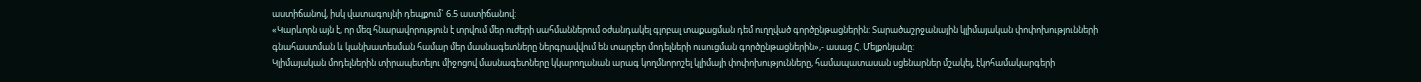աստիճանով, իսկ վատագույնի դեպքում` 6.5 աստիճանով:
«Կարևորն այն է, որ մեզ հնարավորություն է տրվում մեր ուժերի սահմաններում օժանդակել գլոբալ տաքացման դեմ ուղղված գործընթացներին: Տարածաշրջանային կլիմայական փոփոխությունների գնահաստման և կանխատեսման համար մեր մասնագետները ներգրավվում են տարբեր մոդելների ուսուցման գործընթացներին»,- ասաց Հ. Մելքոնյանը:
Կլիմայական մոդելներին տիրապետելու միջոցով մասնագետները կկարողանան արագ կողմնորոշել կլիմայի փոփոխությունները, համապատասան սցենարներ մշակել, էկոհամակարգերի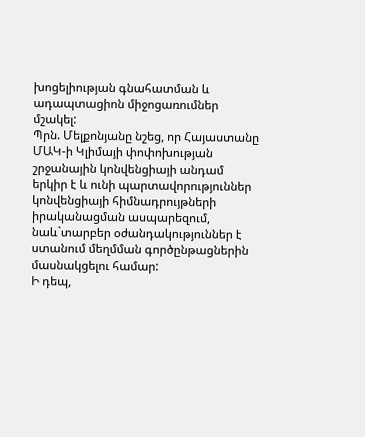խոցելիության գնահատման և ադապտացիոն միջոցառումներ մշակել:
Պրն. Մելքոնյանը նշեց, որ Հայաստանը ՄԱԿ-ի Կլիմայի փոփոխության շրջանային կոնվենցիայի անդամ երկիր է և ունի պարտավորություններ կոնվենցիայի հիմնադրույթների իրականացման ասպարեզում, նաև`տարբեր օժանդակություններ է ստանում մեղմման գործընթացներին մասնակցելու համար:
Ի դեպ,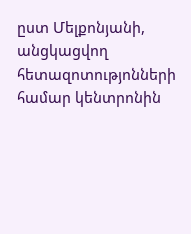ըստ Մելքոնյանի, անցկացվող հետազոտությոնների համար կենտրոնին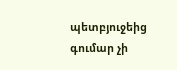պետբյուջեից գումար չի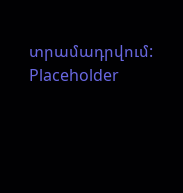տրամադրվում:
Placeholder